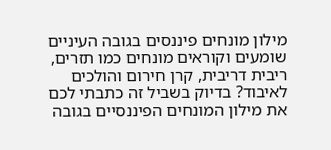מילון מונחים פיננסים בגובה העיניים
שומעים וקוראים מונחים כמו תזרים, ריבית דריבית, קרן חירום והולכים לאיבוד? בדיוק בשביל זה כתבתי לכם את מילון המונחים הפיננסיים בגובה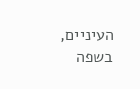העיניים, בשפה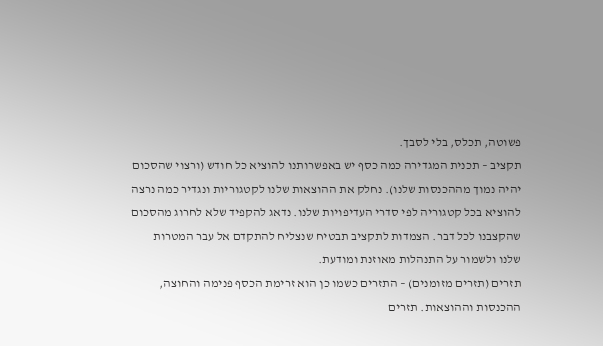פשוטה, תכלס, בלי לסבך.
תקציב – תכנית המגדירה כמה כסף יש באפשרותנו להוציא כל חודש (ורצוי שהסכום יהיה נמוך מההכנסות שלנו). נחלק את ההוצאות שלנו לקטגוריות ונגדיר כמה נרצה להוציא בכל קטגוריה לפי סדרי העדיפויות שלנו. נדאג להקפיד שלא לחרוג מהסכום שהקצבנו לכל דבר. הצמדות לתקציב תבטיח שנצליח להתקדם אל עבר המטרות שלנו ולשמור על התנהלות מאוזנת ומודעת.
תזרים (תזרים מזומנים) – התזרים כשמו כן הוא זרימת הכסף פנימה והחוצה, ההכנסות וההוצאות. תזרים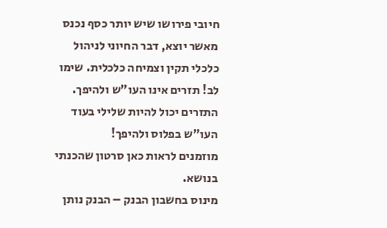חיובי פירושו שיש יותר כסף נכנס מאשר יוצא, דבר החיוני לניהול כלכלי תקין וצמיחה כלכלית. שימו לב! תזרים אינו העו"ש ולהיפך. התזרים יכול להיות שלילי בעוד העו"ש בפלוס ולהיפך!
מוזמנים לראות כאן סרטון שהכנתי בנושא.
מינוס בחשבון הבנק – הבנק נותן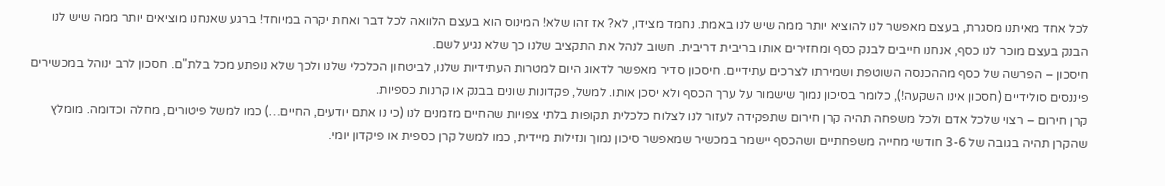לכל אחד מאיתנו מסגרת, בעצם מאפשר לנו להוציא יותר ממה שיש לנו באמת. נחמד מצידו, לא? אז זהו שלא! המינוס הוא בעצם הלוואה לכל דבר ואחת יקרה במיוחד! ברגע שאנחנו מוציאים יותר ממה שיש לנו הבנק בעצם מוכר לנו כסף, אנחנו חייבים לבנק כסף ומחזירים אותו בריבית דריבית. חשוב לנהל את התקציב שלנו כך שלא נגיע לשם.
חיסכון – הפרשה של כסף מההכנסה השוטפת ושמירתו לצרכים עתידיים. חיסכון סדיר מאפשר לדאוג היום למטרות העתידיות שלנו, לביטחון הכלכלי שלנו ולכך שלא נופתע מכל בלת"ם. חסכון לרב ינוהל במכשירים פיננסים סולידיים (חסכון אינו השקעה!), כלומר בסיכון נמוך שישמור על ערך הכסף ולא יסכן אותו. למשל, פקדונות שונים בבנק או קרנות כספיות.
קרן חירום – רצוי שלכל אדם ולכל משפחה תהיה קרן חירום שתפקידה לעזור לנו לצלוח כלכלית תקופות בלתי צפויות שהחיים מזמנים לנו (כי נו אתם יודעים, החיים…) כמו למשל פיטורים, מחלה וכדומה. מומלץ שהקרן תהיה בגובה של 3-6 חודשי מחייה משפחתיים ושהכסף יישמר במכשיר שמאפשר סיכון נמוך ונזילות מיידית, כמו למשל קרן כספית או פיקדון יומי.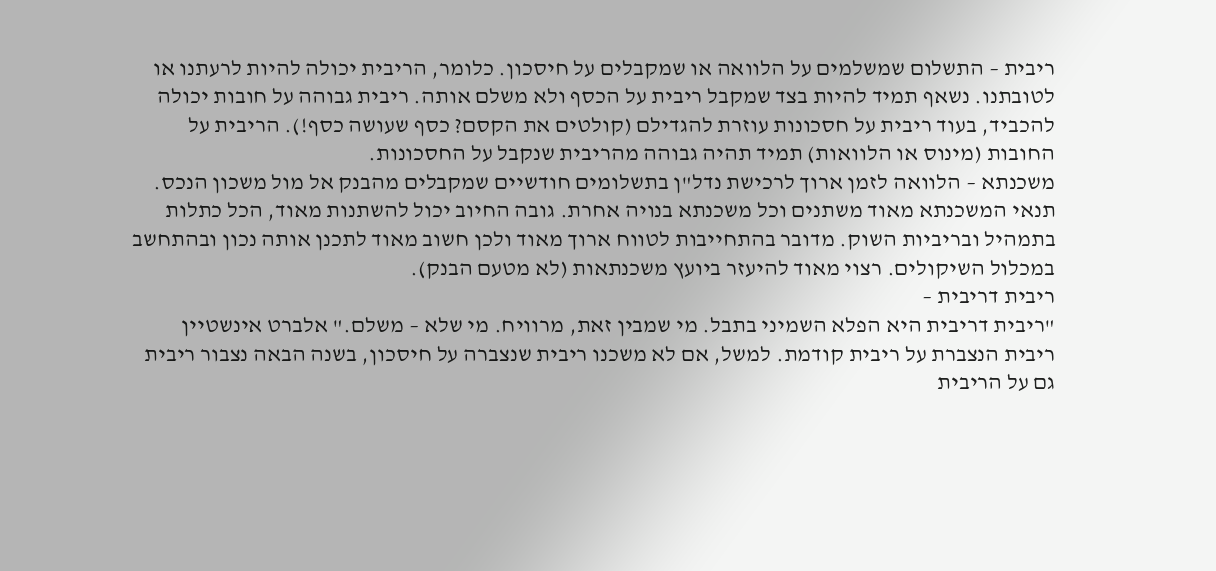ריבית – התשלום שמשלמים על הלוואה או שמקבלים על חיסכון. כלומר, הריבית יכולה להיות לרעתנו או לטובתנו. נשאף תמיד להיות בצד שמקבל ריבית על הכסף ולא משלם אותה. ריבית גבוהה על חובות יכולה להכביד, בעוד ריבית על חסכונות עוזרת להגדילם (קולטים את הקסם? כסף שעושה כסף!). הריבית על החובות (מינוס או הלוואות) תמיד תהיה גבוהה מהריבית שנקבל על החסכונות.
משכנתא – הלוואה לזמן ארוך לרכישת נדל"ן בתשלומים חודשיים שמקבלים מהבנק אל מול משכון הנכס. תנאי המשכנתא מאוד משתנים וכל משכנתא בנויה אחרת. גובה החיוב יכול להשתנות מאוד, הכל כתלות בתמהיל ובריביות השוק. מדובר בהתחייבות לטווח ארוך מאוד ולכן חשוב מאוד לתכנן אותה נכון ובהתחשב במכלול השיקולים. רצוי מאוד להיעזר ביועץ משכנתאות (לא מטעם הבנק).
ריבית דריבית –
"ריבית דריבית היא הפלא השמיני בתבל. מי שמבין זאת, מרוויח. מי שלא – משלם." אלברט אינשטיין
ריבית הנצברת על ריבית קודמת. למשל, אם לא משכנו ריבית שנצברה על חיסכון, בשנה הבאה נצבור ריבית גם על הריבית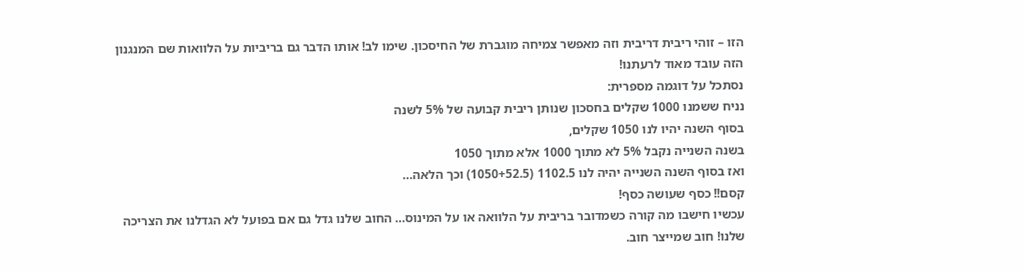הזו – זוהי ריבית דריבית וזה מאפשר צמיחה מוגברת של החיסכון. שימו לב! אותו הדבר גם בריביות על הלוואות שם המנגנון הזה עובד מאוד לרעתנו!
נסתכל על דוגמה מספרית:
נניח ששמנו 1000 שקלים בחסכון שנותן ריבית קבועה של 5% לשנה
בסוף השנה יהיו לנו 1050 שקלים,
בשנה השנייה נקבל 5% לא מתוך 1000 אלא מתוך 1050
ואז בסוף השנה השנייה יהיה לנו 1102.5 (1050+52.5) וכך הלאה…
קסם!! כסף שעושה כסף!
עכשיו חישבו מה קורה כשמדובר בריבית על הלוואה או על המינוס… החוב שלנו גדל גם אם בפועל לא הגדלנו את הצריכה שלנו! חוב שמייצר חוב.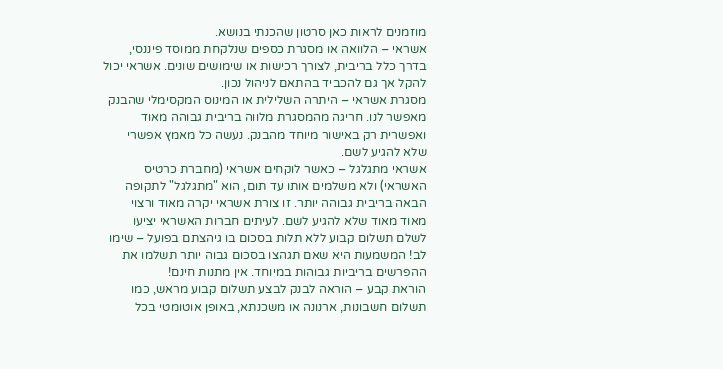מוזמנים לראות כאן סרטון שהכנתי בנושא.
אשראי – הלוואה או מסגרת כספים שנלקחת ממוסד פיננסי, בדרך כלל בריבית, לצורך רכישות או שימושים שונים. אשראי יכול להקל אך גם להכביד בהתאם לניהול נכון.
מסגרת אשראי – היתרה השלילית או המינוס המקסימלי שהבנק מאפשר לנו. חריגה מהמסגרת מלווה בריבית גבוהה מאוד ואפשרית רק באישור מיוחד מהבנק. נעשה כל מאמץ אפשרי שלא להגיע לשם.
אשראי מתגלגל – כאשר לוקחים אשראי (מחברת כרטיס האשראי) ולא משלמים אותו עד תום, הוא "מתגלגל" לתקופה הבאה בריבית גבוהה יותר. זו צורת אשראי יקרה מאוד ורצוי מאוד מאוד שלא להגיע לשם. לעיתים חברות האשראי יציעו לשלם תשלום קבוע ללא תלות בסכום בו גיהצתם בפועל – שימו לב! המשמעות היא שאם תגהצו בסכום גבוה יותר תשלמו את ההפרשים בריביות גבוהות במיוחד. אין מתנות חינם!
הוראת קבע – הוראה לבנק לבצע תשלום קבוע מראש, כמו תשלום חשבונות, ארנונה או משכנתא, באופן אוטומטי בכל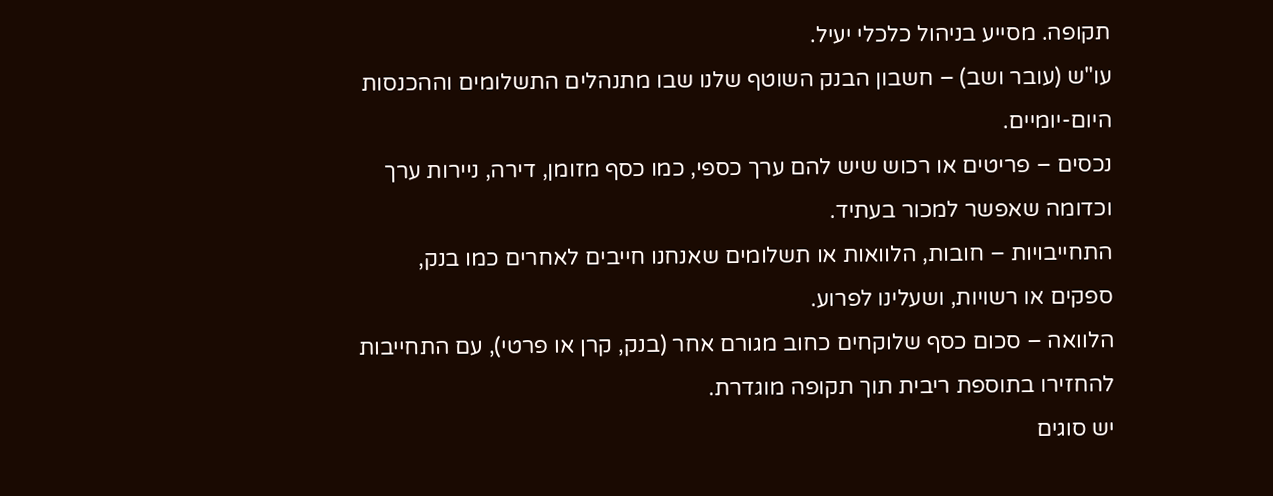תקופה. מסייע בניהול כלכלי יעיל.
עו"ש (עובר ושב) – חשבון הבנק השוטף שלנו שבו מתנהלים התשלומים וההכנסות היום-יומיים.
נכסים – פריטים או רכוש שיש להם ערך כספי, כמו כסף מזומן, דירה, ניירות ערך וכדומה שאפשר למכור בעתיד.
התחייבויות – חובות, הלוואות או תשלומים שאנחנו חייבים לאחרים כמו בנק, ספקים או רשויות, ושעלינו לפרוע.
הלוואה – סכום כסף שלוקחים כחוב מגורם אחר (בנק, קרן או פרטי), עם התחייבות להחזירו בתוספת ריבית תוך תקופה מוגדרת.
יש סוגים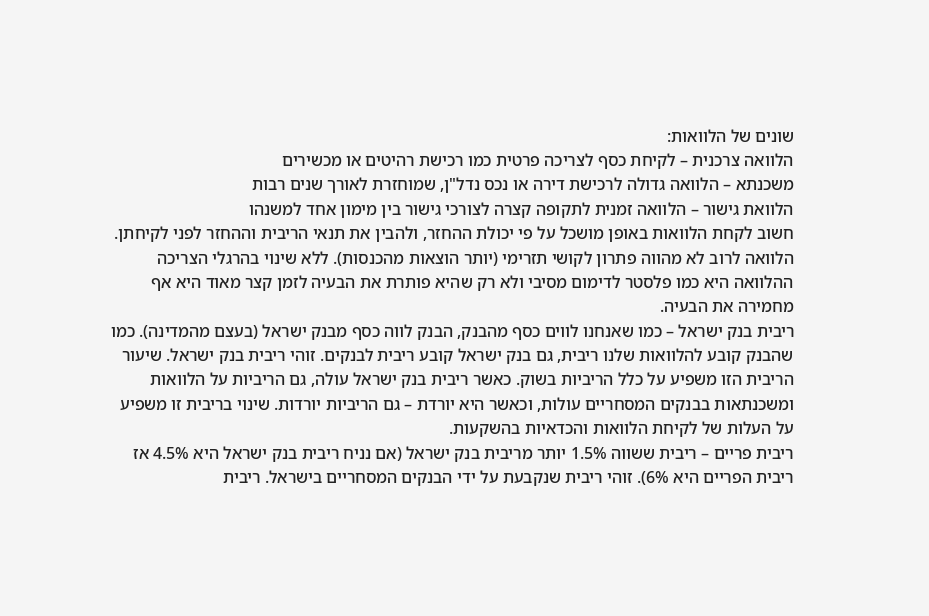שונים של הלוואות:
הלוואה צרכנית – לקיחת כסף לצריכה פרטית כמו רכישת רהיטים או מכשירים
משכנתא – הלוואה גדולה לרכישת דירה או נכס נדל"ן, שמוחזרת לאורך שנים רבות
הלוואת גישור – הלוואה זמנית לתקופה קצרה לצורכי גישור בין מימון אחד למשנהו
חשוב לקחת הלוואות באופן מושכל על פי יכולת ההחזר, ולהבין את תנאי הריבית וההחזר לפני לקיחתן. הלוואה לרוב לא מהווה פתרון לקושי תזרימי (יותר הוצאות מהכנסות). ללא שינוי בהרגלי הצריכה ההלוואה היא כמו פלסטר לדימום מסיבי ולא רק שהיא פותרת את הבעיה לזמן קצר מאוד היא אף מחמירה את הבעיה.
ריבית בנק ישראל – כמו שאנחנו לווים כסף מהבנק, הבנק לווה כסף מבנק ישראל (בעצם מהמדינה). כמו שהבנק קובע להלוואות שלנו ריבית, גם בנק ישראל קובע ריבית לבנקים. זוהי ריבית בנק ישראל. שיעור הריבית הזו משפיע על כלל הריביות בשוק. כאשר ריבית בנק ישראל עולה, גם הריביות על הלוואות ומשכנתאות בבנקים המסחריים עולות, וכאשר היא יורדת – גם הריביות יורדות. שינוי בריבית זו משפיע על העלות של לקיחת הלוואות והכדאיות בהשקעות.
ריבית פריים – ריבית ששווה 1.5% יותר מריבית בנק ישראל (אם נניח ריבית בנק ישראל היא 4.5% אז ריבית הפריים היא 6%). זוהי ריבית שנקבעת על ידי הבנקים המסחריים בישראל. ריבית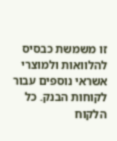זו משמשת כבסיס להלוואות ולמוצרי אשראי נוספים עבור לקוחות הבנק. כל הלקוח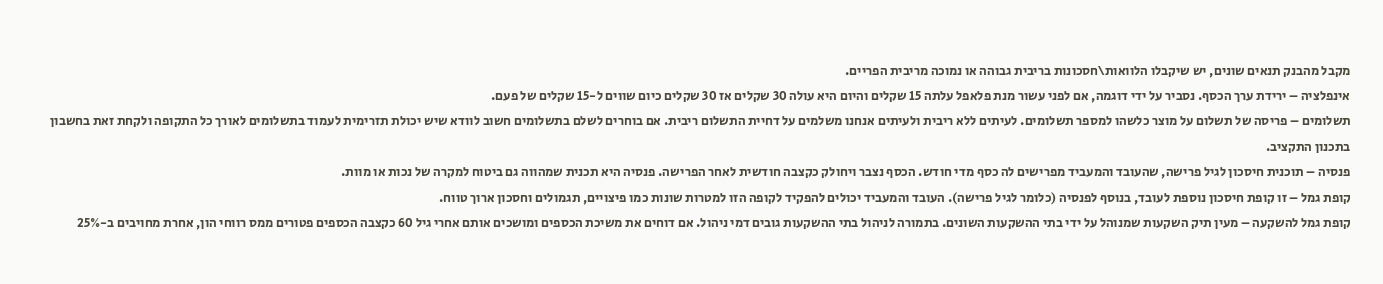מקבל מהבנק תנאים שונים, יש שיקבלו הלוואות\חסכונות בריבית גבוהה או נמוכה מריבית הפריים.
אינפלציה – ירידת ערך הכסף. נסביר על ידי דוגמה, אם לפני עשור מנת פלאפל עלתה 15 שקלים והיום היא עולה 30 שקלים אז 30 שקלים כיום שווים ל-15 שקלים של פעם.
תשלומים – פריסה של תשלום על מוצר כלשהו למספר תשלומים. לעיתים ללא ריבית ולעיתים אנחנו משלמים על דחיית התשלום ריבית. אם בוחרים לשלם בתשלומים חשוב לוודא שיש יכולת תזרימית לעמוד בתשלומים לאורך כל התקופה ולקחת זאת בחשבון בתכנון התקציב.
פנסיה – תוכנית חיסכון לגיל פרישה, שהעובד והמעביד מפרישים לה כסף מדי חודש. הכסף נצבר ויחולק כקצבה חודשית לאחר הפרישה. פנסיה היא תכנית שמהווה גם ביטוח למקרה של נכות או מוות.
קופת גמל – זו קופת חיסכון נוספת לעובד, בנוסף לפנסיה (כלומר לגיל פרישה). העובד והמעביד יכולים להפקיד לקופה הזו למטרות שונות כמו פיצויים, תגמולים וחסכון ארוך טווח.
קופת גמל להשקעה – מעין תיק השקעות שמנוהל על ידי בתי ההשקעות השונים. בתמורה לניהול בתי ההשקעות גובים דמי ניהול. אם דוחים את משיכת הכספים ומושכים אותם אחרי גיל 60 כקצבה הכספים פטורים ממס רווחי הון, אחרת מחויבים ב-25%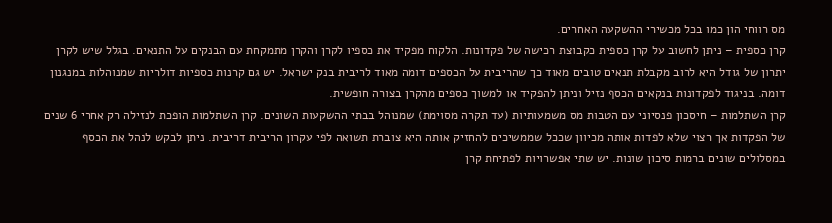מס רווחי הון כמו בכל מכשירי ההשקעה האחרים.
קרן כספית – ניתן לחשוב על קרן כספית כקבוצת רכישה של פקדונות. הלקוח מפקיד את כספיו לקרן והקרן מתמקחת עם הבנקים על התנאים. בגלל שיש לקרן יתרון של גודל היא לרוב מקבלת תנאים טובים מאוד כך שהריבית על הכספים דומה מאוד לריבית בנק ישראל. יש גם קרנות כספיות דולריות שמנוהלות במנגנון דומה. בניגוד לפקדונות בנקאים הכסף נזיל וניתן להפקיד או למשוך כספים מהקרן בצורה חופשית.
קרן השתלמות – חיסכון פנסיוני עם הטבות מס משמעותיות (עד תקרה מסוימת) שמנוהל בבתי ההשקעות השונים. קרן השתלמות הופכת לנזילה רק אחרי 6 שנים של הפקדות אך רצוי שלא לפדות אותה מכיוון שככל שממשיכים להחזיק אותה היא צוברת תשואה לפי עקרון הריבית דריבית. ניתן לבקש לנהל את הכסף במסלולים שונים ברמות סיכון שונות. יש שתי אפשרויות לפתיחת קרן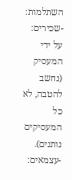השתלמות:
-שכירים: על ידי המעסיק (נחשב להטבה, לא כל המעסיקים נותנים).
-עצמאים: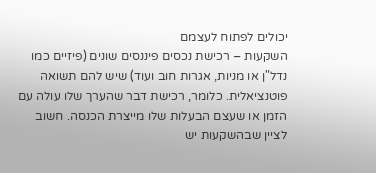יכולים לפתוח לעצמם
השקעות – רכישת נכסים פיננסים שונים (פיזיים כמו נדל"ן או מניות, אגרות חוב ועוד) שיש להם תשואה פוטנציאלית. כלומר, רכישת דבר שהערך שלו עולה עם הזמן או שעצם הבעלות שלו מייצרת הכנסה. חשוב לציין שבהשקעות יש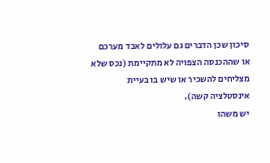סיכון שכן הדברים גם עלולים לאבד מערכם או שההכנסה הצפויה לא מתקיימת (נכס שלא מצליחים להשכיר או שיש בו בעיית אינסטלציה קשה).
יש משהו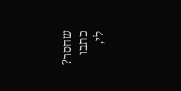שחסר? כתבו לי,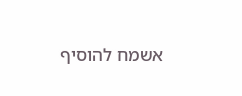אשמח להוסיף